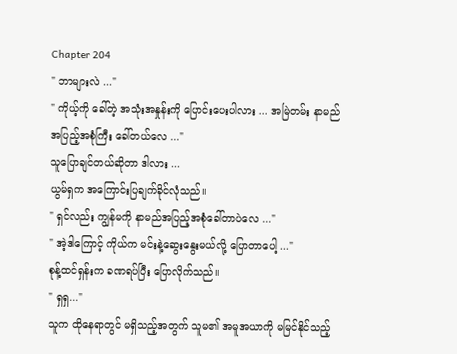Chapter 204
" ဘာများလဲ ..."
" ကိုယ့်ကို ခေါ်တဲ့ အသုံးအနှုန်းကို ပြောင်းပေးပါလား ... အမြဲတမ်း နာမည်အပြည့်အစုံကြီး ခေါ်တယ်လေ ..."
သူပြောချင်တယ်ဆိုတာ ဒါလား ...
ယွမ်ရှက အကြောင်းပြချက်ခိုင်လုံသည်။
" ရှင်လည်း ကျွန်မကို နာမည်အပြည့်အစုံခေါ်တာပဲလေ ..."
" အဲ့ဒါကြောင့် ကိုယ်က မင်းနဲ့ဆွေးနွေးမယ်လို့ ပြောတာပေါ့ ..."
စုန့်ထင်ရှန်းက ခဏရပ်ပြီး ပြောလိုက်သည်။
" ရှရှ..."
သူက ထိုနေရာတွင် မရှိသည့်အတွက် သူမ၏ အမူအယာကို မမြင်နိုင်သည့်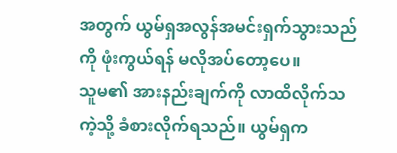အတွက် ယွမ်ရှအလွန်အမင်းရှက်သွားသည်ကို ဖုံးကွယ်ရန် မလိုအပ်တော့ပေ။
သူမ၏ အားနည်းချက်ကို လာထိလိုက်သကဲ့သို့ ခံစားလိုက်ရသည်။ ယွမ်ရှက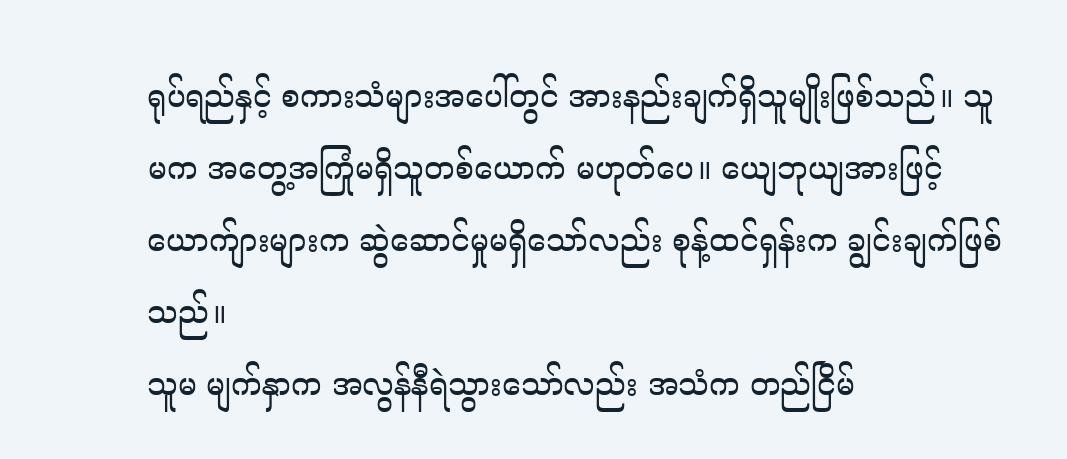ရုပ်ရည်နှင့် စကားသံများအပေါ်တွင် အားနည်းချက်ရှိသူမျိုးဖြစ်သည်။ သူမက အတွေ့အကြုံမရှိသူတစ်ယောက် မဟုတ်ပေ။ ယျေဘုယျအားဖြင့် ယောက်ျားများက ဆွဲဆောင်မှုမရှိသော်လည်း စုန့်ထင်ရှန်းက ချွင်းချက်ဖြစ်သည်။
သူမ မျက်နှာက အလွန်နီရဲသွားသော်လည်း အသံက တည်ငြိမ်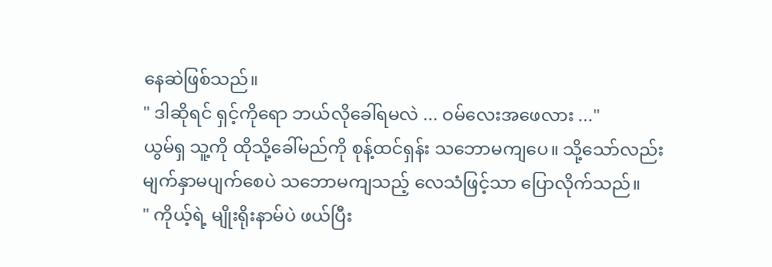နေဆဲဖြစ်သည်။
" ဒါဆိုရင် ရှင့်ကိုရော ဘယ်လိုခေါ်ရမလဲ ... ဝမ်လေးအဖေလား ..."
ယွမ်ရှ သူ့ကို ထိုသို့ခေါ်မည်ကို စုန့်ထင်ရှန်း သဘောမကျပေ။ သို့သော်လည်း မျက်နှာမပျက်စေပဲ သဘောမကျသည့် လေသံဖြင့်သာ ပြောလိုက်သည်။
" ကိုယ့်ရဲ့ မျိုးရိုးနာမ်ပဲ ဖယ်ပြီး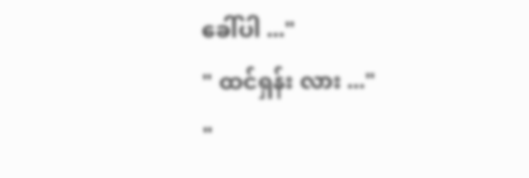ခေါ်ပါ ..."
" ထင်ရှန်း လား ..."
"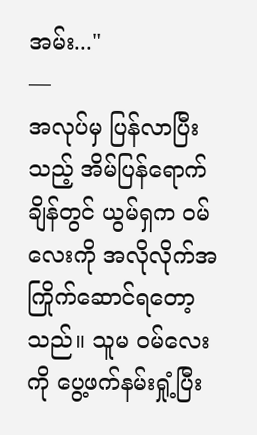အမ်း..."
—
အလုပ်မှ ပြန်လာပြီးသည့် အိမ်ပြန်ရောက်ချိန်တွင် ယွမ်ရှက ဝမ်လေးကို အလိုလိုက်အကြိုက်ဆောင်ရတော့သည်။ သူမ ဝမ်လေးကို ပွေ့ဖက်နမ်းရှုံ့ပြီး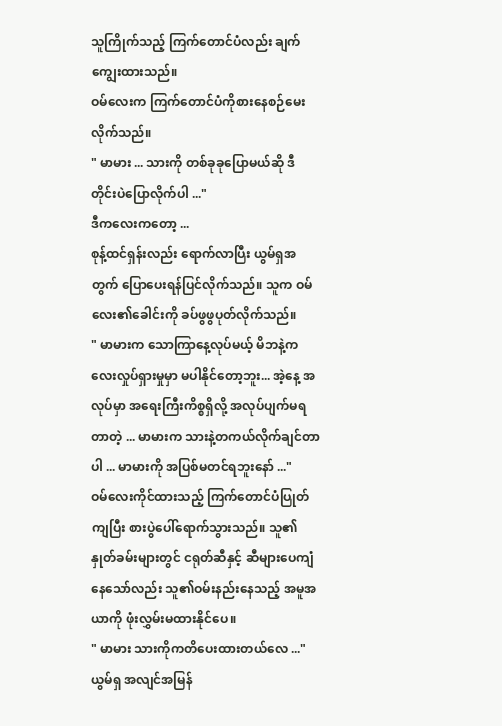သူကြိုက်သည့် ကြက်တောင်ပံလည်း ချက်ကျွေးထားသည်။
ဝမ်လေးက ကြက်တောင်ပံကိုစားနေစဉ်မေးလိုက်သည်။
" မာမား ... သားကို တစ်ခုခုပြောမယ်ဆို ဒီတိုင်းပဲပြောလိုက်ပါ ..."
ဒီကလေးကတော့ ...
စုန့်ထင်ရှန်းလည်း ရောက်လာပြီး ယွမ်ရှအတွက် ပြောပေးရန်ပြင်လိုက်သည်။ သူက ဝမ်လေး၏ခေါင်းကို ခပ်ဖွဖွပုတ်လိုက်သည်။
" မာမားက သောကြာနေ့လုပ်မယ့် မိဘနဲ့ကလေးလှုပ်ရှားမှုမှာ မပါနိုင်တော့ဘူး... အဲ့နေ့ အလုပ်မှာ အရေးကြီးကိစ္စရှိလို့ အလုပ်ပျက်မရတာတဲ့ ... မာမားက သားနဲ့တကယ်လိုက်ချင်တာပါ ... မာမားကို အပြစ်မတင်ရဘူးနော် ..."
ဝမ်လေးကိုင်ထားသည့် ကြက်တောင်ပံပြုတ်ကျပြီး စားပွဲပေါ်ရောက်သွားသည်။ သူ၏ နှုတ်ခမ်းများတွင် ငရုတ်ဆီနှင့် ဆီများပေကျံနေသော်လည်း သူ၏ဝမ်းနည်းနေသည့် အမူအယာကို ဖုံးလွှမ်းမထားနိုင်ပေ။
" မာမား သားကိုကတိပေးထားတယ်လေ ..."
ယွမ်ရှ အလျင်အမြန်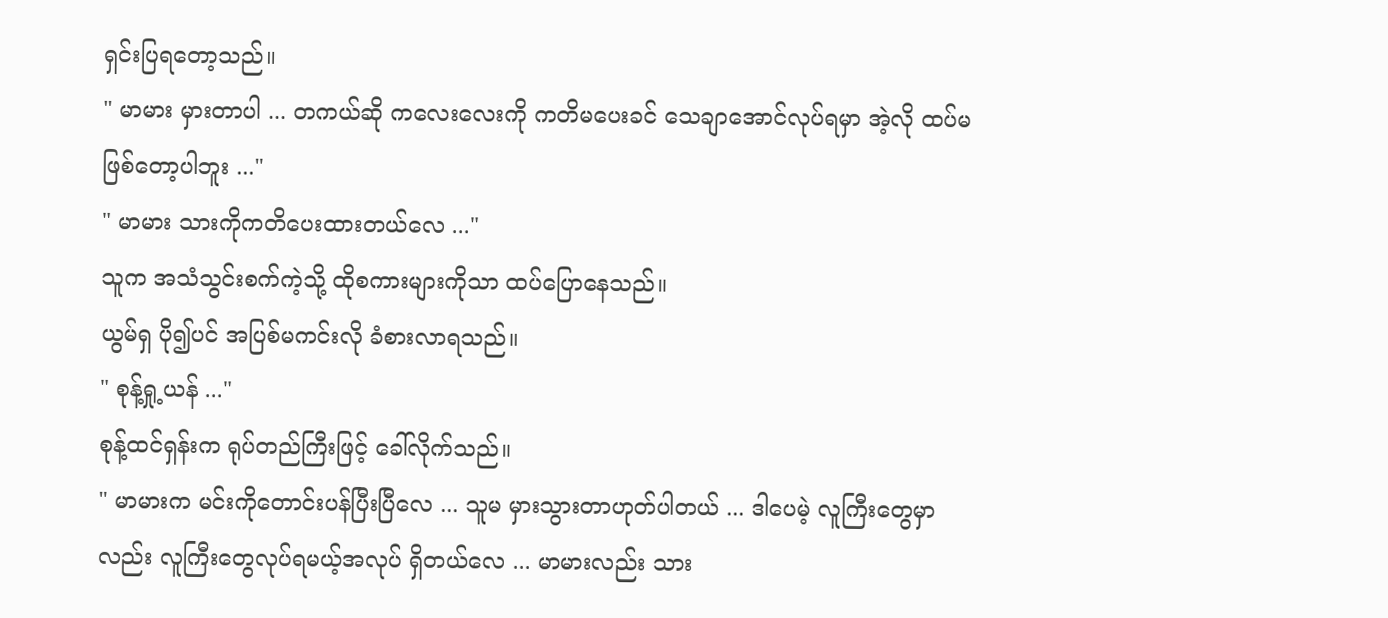ရှင်းပြရတော့သည်။
" မာမား မှားတာပါ ... တကယ်ဆို ကလေးလေးကို ကတိမပေးခင် သေချာအောင်လုပ်ရမှာ အဲ့လို ထပ်မဖြစ်တော့ပါဘူး ..."
" မာမား သားကိုကတိပေးထားတယ်လေ ..."
သူက အသံသွင်းစက်ကဲ့သို့ ထိုစကားများကိုသာ ထပ်ပြောနေသည်။
ယွမ်ရှ ပို၍ပင် အပြစ်မကင်းလို ခံစားလာရသည်။
" စုန့်ရှု့ယန် ..."
စုန့်ထင်ရှန်းက ရုပ်တည်ကြီးဖြင့် ခေါ်လိုက်သည်။
" မာမားက မင်းကိုတောင်းပန်ပြီးပြီလေ ... သူမ မှားသွားတာဟုတ်ပါတယ် ... ဒါပေမဲ့ လူကြီးတွေမှာလည်း လူကြီးတွေလုပ်ရမယ့်အလုပ် ရှိတယ်လေ ... မာမားလည်း သား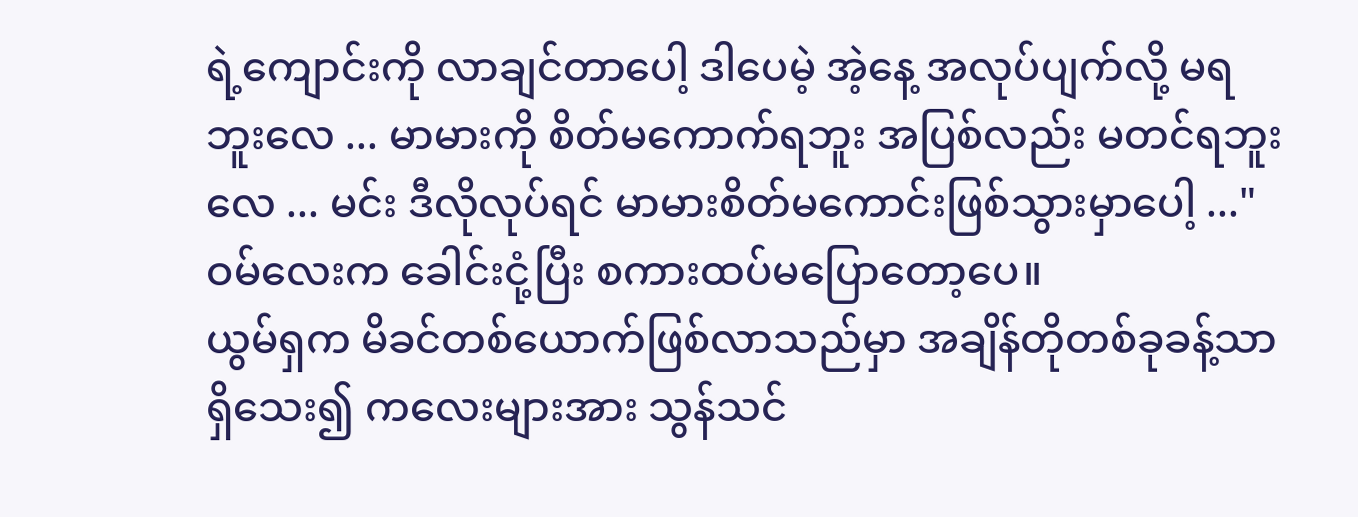ရဲ့ကျောင်းကို လာချင်တာပေါ့ ဒါပေမဲ့ အဲ့နေ့ အလုပ်ပျက်လို့ မရဘူးလေ ... မာမားကို စိတ်မကောက်ရဘူး အပြစ်လည်း မတင်ရဘူးလေ ... မင်း ဒီလိုလုပ်ရင် မာမားစိတ်မကောင်းဖြစ်သွားမှာပေါ့ ..."
ဝမ်လေးက ခေါင်းငုံ့ပြီး စကားထပ်မပြောတော့ပေ။
ယွမ်ရှက မိခင်တစ်ယောက်ဖြစ်လာသည်မှာ အချိန်တိုတစ်ခုခန့်သာရှိသေး၍ ကလေးများအား သွန်သင်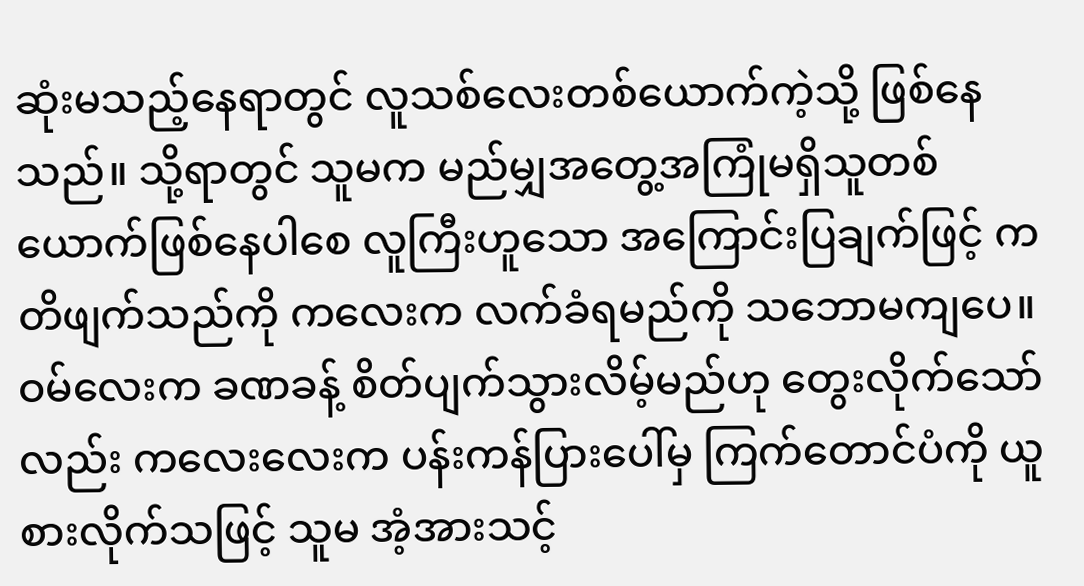ဆုံးမသည့်နေရာတွင် လူသစ်လေးတစ်ယောက်ကဲ့သို့ ဖြစ်နေသည်။ သို့ရာတွင် သူမက မည်မျှအတွေ့အကြုံမရှိသူတစ်ယောက်ဖြစ်နေပါစေ လူကြီးဟူသော အကြောင်းပြချက်ဖြင့် ကတိဖျက်သည်ကို ကလေးက လက်ခံရမည်ကို သဘောမကျပေ။
ဝမ်လေးက ခဏခန့် စိတ်ပျက်သွားလိမ့်မည်ဟု တွေးလိုက်သော်လည်း ကလေးလေးက ပန်းကန်ပြားပေါ်မှ ကြက်တောင်ပံကို ယူစားလိုက်သဖြင့် သူမ အံ့အားသင့်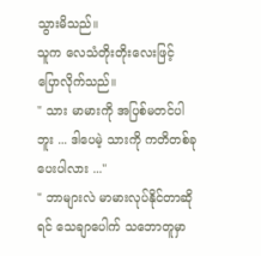သွားမိသည်။
သူက လေသံတိုးတိုးလေးဖြင့် ပြောလိုက်သည်။
" သား မာမားကို အပြစ်မတင်ပါဘူး ... ဒါပေမဲ့ သားကို ကတိတစ်ခုပေးပါလား ..."
" ဘာများလဲ မာမားလုပ်နိုင်တာဆိုရင် သေချာပေါက် သဘောတူမှာ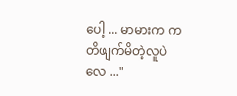ပေါ့ ... မာမားက ကတိဖျက်မိတဲ့လူပဲလေ ..."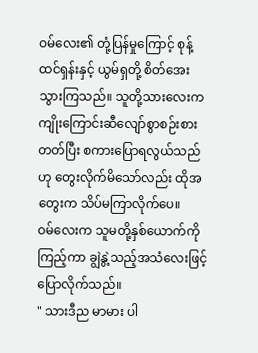ဝမ်လေး၏ တုံ့ပြန်မှုကြောင့် စုန့်ထင်ရှန်းနှင့် ယွမ်ရှတို့ စိတ်အေးသွားကြသည်။ သူတို့သားလေးက ကျိုးကြောင်းဆီလျော်စွာစဉ်းစားတတ်ပြီး စကားပြောရလွယ်သည်ဟု တွေးလိုက်မိသော်လည်း ထိုအတွေးက သိပ်မကြာလိုက်ပေ။
ဝမ်လေးက သူမတို့နှစ်ယောက်ကိုကြည့်ကာ ချွဲနွဲ့သည့်အသံလေးဖြင့် ပြောလိုက်သည်။
" သားဒီည မာမား ပါ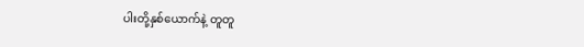ပါးတို့နှစ်ယောက်နဲ့ တူတူ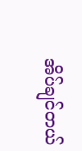အိပ်ချင်တယ်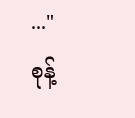..."
စုန့်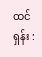ထင်ရှန်း :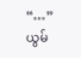“…”
ယွမ်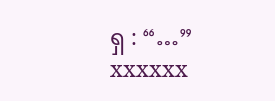ရှ : “…”
xxxxxx